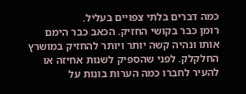כמה דברים בלתי צפויים בעליל.
רומן כבר בקושי החזיק. הכאב כבר הימם אותו ונהיה קשה יותר ויותר להחזיק במושרץ החלקלק. לפני שהספיק לשנות אחיזה או להעיר לחברו כמה הערות בונות על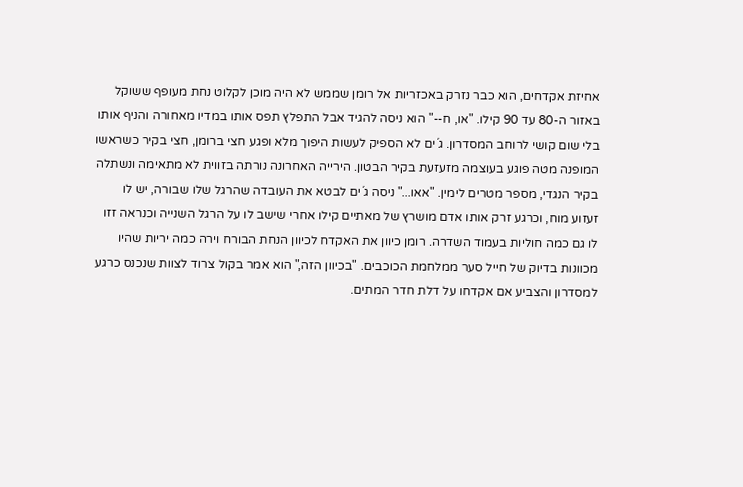אחיזת אקדחים, הוא כבר נזרק באכזריות אל רומן שממש לא היה מוכן לקלוט נחת מעופף ששוקל באזור ה-80 עד 90 קילו. "או, ח--" הוא ניסה להגיד אבל התפלץ תפס אותו במדיו מאחורה והניף אותו בלי שום קושי לרוחב המסדרון. ג´ים לא הספיק לעשות היפוך מלא ופגע חצי ברומן, חצי בקיר כשראשו המופנה מטה פוגע בעוצמה מזעזעת בקיר הבטון. הירייה האחרונה נורתה בזווית לא מתאימה ונשתלה בקיר הנגדי, מספר מטרים לימין. "אאו..." ניסה ג´ים לבטא את העובדה שהרגל שלו שבורה, יש לו זעזוע מוח, וכרגע זרק אותו אדם מושרץ של מאתיים קילו אחרי שישב לו על הרגל השנייה וכנראה זזו לו גם כמה חוליות בעמוד השדרה. רומן כיוון את האקדח לכיוון הנחת הבורח וירה כמה יריות שהיו מכוונות בדיוק של חייל סער ממלחמת הכוכבים. "בכיוון הזה," הוא אמר בקול צרוד לצוות שנכנס כרגע למסדרון והצביע אם אקדחו על דלת חדר המתים.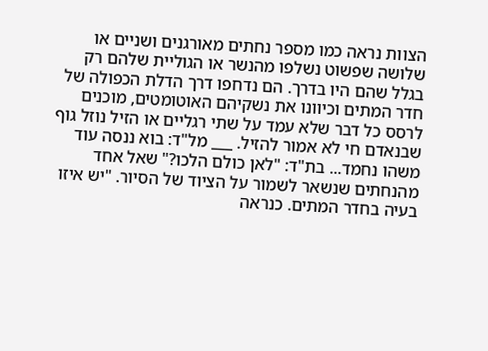הצוות נראה כמו מספר נחתים מאורגנים ושניים או שלושה שפשוט נשלפו מהנשר או הגוליית שלהם רק בגלל שהם היו בדרך. הם נדחפו דרך הדלת הכפולה של חדר המתים וכיוונו את נשקיהם האוטומטים, מוכנים לרסס כל דבר שלא עמד על שתי רגליים או הזיל נוזל גוף שבנאדם חי לא אמור להזיל. ___ מל"ד: בוא ננסה עוד משהו נחמד... בת"ד: "לאן כולם הלכו?" שאל אחד מהנחתים שנשאר לשמור על הציוד של הסיור. "יש איזו בעיה בחדר המתים. כנראה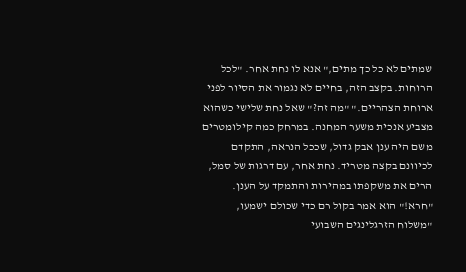שמתים לא כל כך מתים," אנא לו נחת אחר. "לכל הרוחות. בקצב הזה, בחיים לא נגמור את הסיור לפני ארוחת הצהריים." "מה זה?" שאל נחת שלישי כשהוא מצביע אנכית משער המחנה. במרחק כמה קילומטרים משם היה ענן אבק גדול, שככל הנראה, התקדם לכיוונם בקצה מטריד. נחת אחר, עם דרגות של סמל, הרים את משקפתו במהירות והתמקד על הענן. "חרא!" הוא אמר בקול רם כדי שכולם ישמעו, "משלוח הזרגלינגים השבועי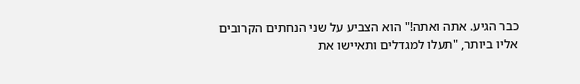כבר הגיע. אתה ואתה!" הוא הצביע על שני הנחתים הקרובים אליו ביותר, "תעלו למגדלים ותאיישו את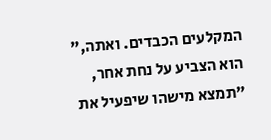המקלעים הכבדים. ואתה," הוא הצביע על נחת אחר, "תמצא מישהו שיפעיל את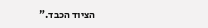הציוד הכבד."